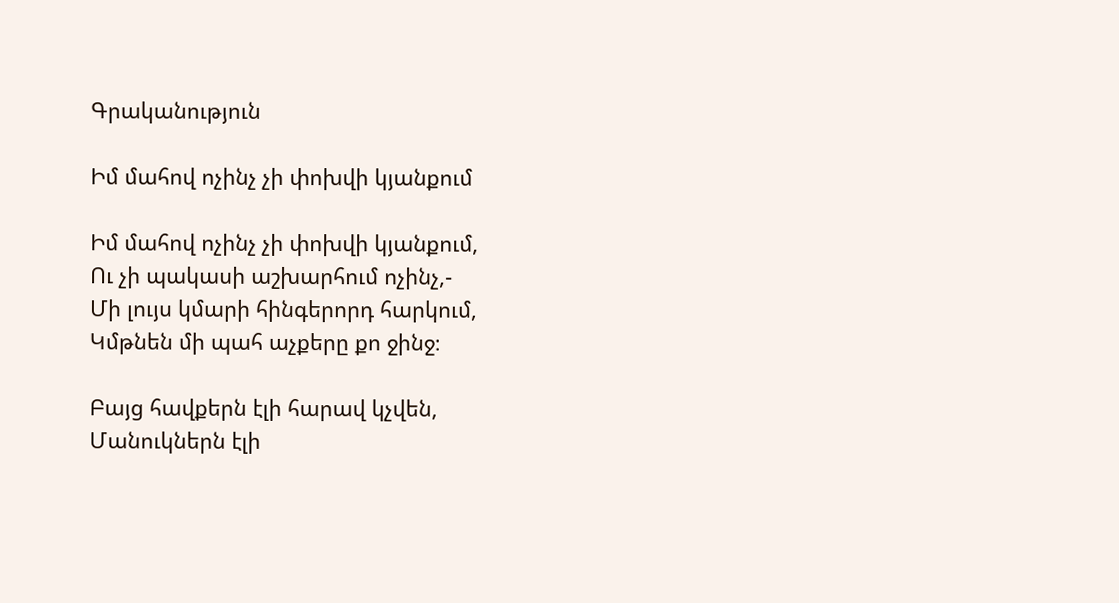Գրականություն

Իմ մահով ոչինչ չի փոխվի կյանքում

Իմ մահով ոչինչ չի փոխվի կյանքում,
Ու չի պակասի աշխարհում ոչինչ,-
Մի լույս կմարի հինգերորդ հարկում,
Կմթնեն մի պահ աչքերը քո ջինջ։

Բայց հավքերն էլի հարավ կչվեն,
Մանուկներն էլի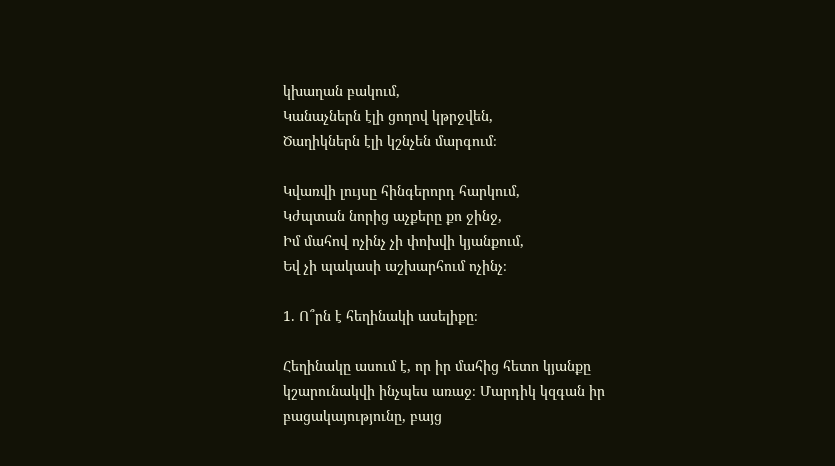կխաղան բակում,
Կանաչներն էլի ցողով կթրջվեն,
Ծաղիկներն էլի կշնչեն մարգում։

Կվառվի լույսը հինգերորդ հարկում,
Կժպտան նորից աչքերը քո ջինջ,
Իմ մահով ոչինչ չի փոխվի կյանքում,
Եվ չի պակասի աշխարհում ոչինչ։

1. Ո՞րն է հեղինակի ասելիքը։

Հեղինակը ասում է, որ իր մահից հետո կյանքը կշարունակվի ինչպես առաջ։ Մարդիկ կզգան իր բացակայությունը, բայց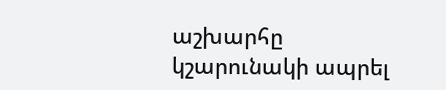աշխարհը կշարունակի ապրել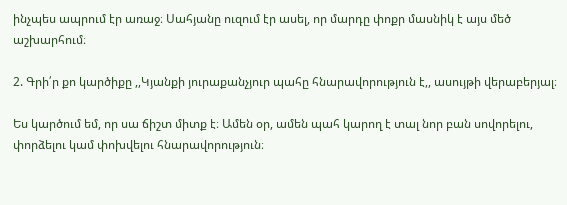ինչպես ապրում էր առաջ։ Սահյանը ուզում էր ասել, որ մարդը փոքր մասնիկ է այս մեծ աշխարհում։

2. Գրի՛ր քո կարծիքը ,,Կյանքի յուրաքանչյուր պահը հնարավորություն է,, ասույթի վերաբերյալ։

Ես կարծում եմ, որ սա ճիշտ միտք է։ Ամեն օր, ամեն պահ կարող է տալ նոր բան սովորելու, փորձելու կամ փոխվելու հնարավորություն։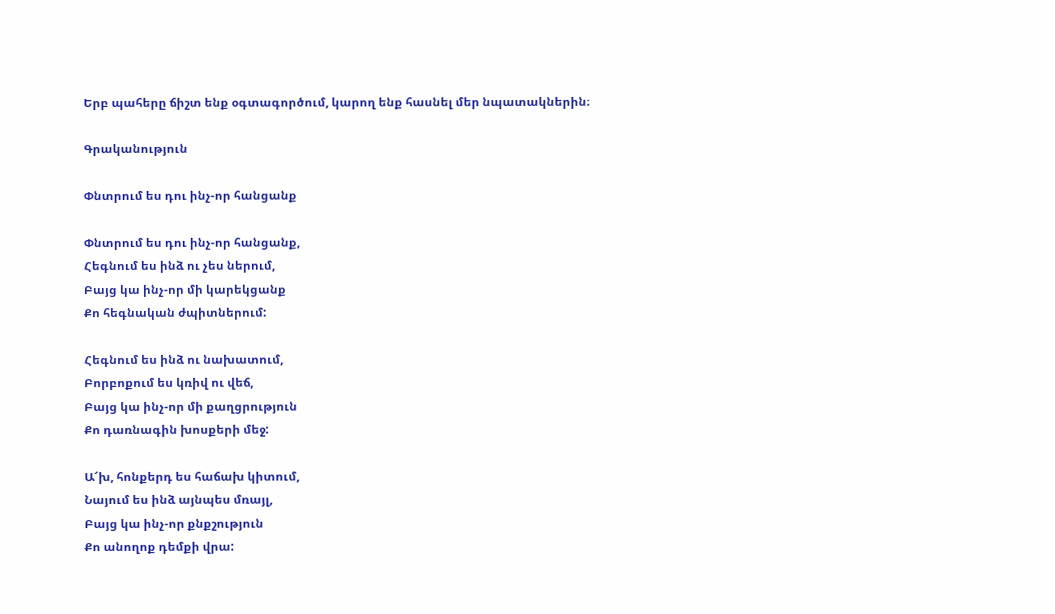Երբ պահերը ճիշտ ենք օգտագործում, կարող ենք հասնել մեր նպատակներին։

Գրականություն

Փնտրում ես դու ինչ-որ հանցանք

Փնտրում ես դու ինչ-որ հանցանք,
Հեգնում ես ինձ ու չես ներում,
Բայց կա ինչ-որ մի կարեկցանք
Քո հեգնական ժպիտներում:

Հեգնում ես ինձ ու նախատում,
Բորբոքում ես կռիվ ու վեճ,
Բայց կա ինչ-որ մի քաղցրություն
Քո դառնագին խոսքերի մեջ:

Ա՜խ, հոնքերդ ես հաճախ կիտում,
Նայում ես ինձ այնպես մռայլ,
Բայց կա ինչ-որ քնքշություն
Քո անողոք դեմքի վրա: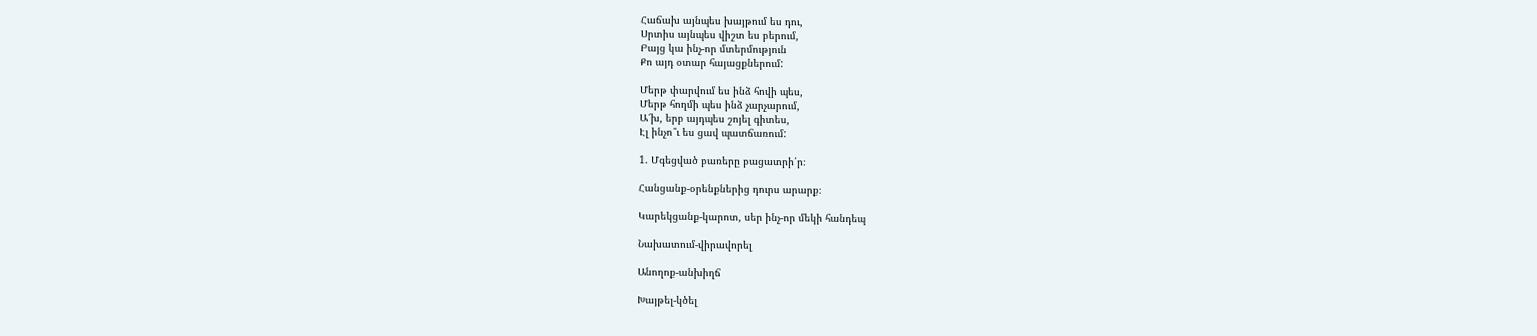Հաճախ այնպես խայթում ես դու,
Սրտիս այնպես վիշտ ես բերում,
Բայց կա ինչ-որ մտերմություն
Քո այդ օտար հայացքներում:

Մերթ փարվում ես ինձ հովի պես,
Մերթ հողմի պես ինձ չարչարում,
Ա՜խ, երբ այդպես շոյել գիտես,
Էլ ինչո՞ւ ես ցավ պատճառում:

1. Մգեցված բառերը բացատրի՛ր։

Հանցանք-օրենքներից դուրս արարք։

Կարեկցանք-կարոտ, սեր ինչ-որ մեկի հանդեպ

Նախատում-վիրավորել

Անողոք-անխիղճ

Խայթել-կծել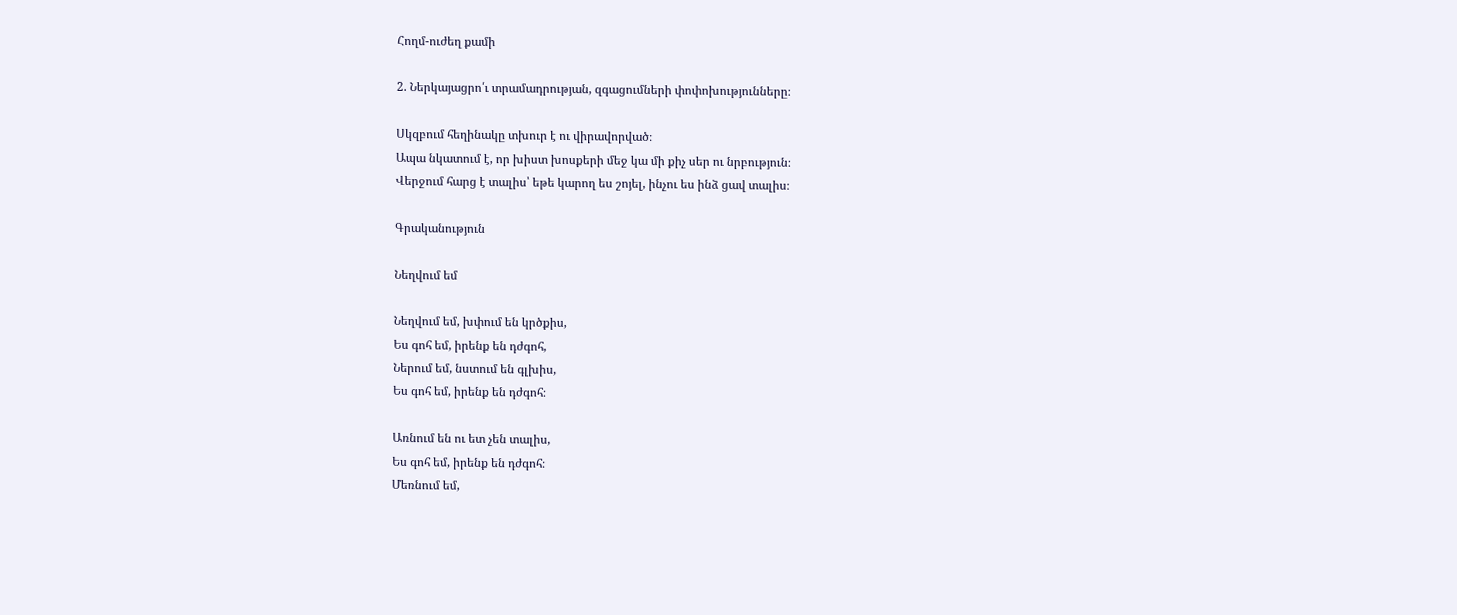Հողմ-ուժեղ քամի

2. Ներկայացրո՛ւ տրամադրության, զգացումների փոփոխությունները։

Սկզբում հեղինակը տխուր է ու վիրավորված։
Ապա նկատում է, որ խիստ խոսքերի մեջ կա մի քիչ սեր ու նրբություն։
Վերջում հարց է տալիս՝ եթե կարող ես շոյել, ինչու ես ինձ ցավ տալիս։

Գրականություն

Նեղվում եմ

Նեղվում եմ, խփում են կրծքիս,
Ես գոհ եմ, իրենք են դժգոհ,
Ներում եմ, նստում են գլխիս,
Ես գոհ եմ, իրենք են դժգոհ։

Առնում են ու ետ չեն տալիս,
Ես գոհ եմ, իրենք են դժգոհ։
Մեռնում եմ,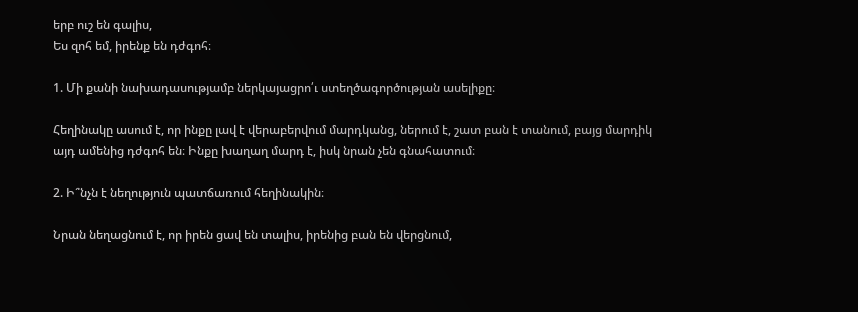երբ ուշ են գալիս,
Ես զոհ եմ, իրենք են դժգոհ։

1. Մի քանի նախադասությամբ ներկայացրո՛ւ ստեղծագործության ասելիքը։

Հեղինակը ասում է, որ ինքը լավ է վերաբերվում մարդկանց, ներում է, շատ բան է տանում, բայց մարդիկ այդ ամենից դժգոհ են։ Ինքը խաղաղ մարդ է, իսկ նրան չեն գնահատում։

2. Ի՞նչն է նեղություն պատճառում հեղինակին։

Նրան նեղացնում է, որ իրեն ցավ են տալիս, իրենից բան են վերցնում,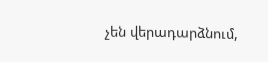չեն վերադարձնում,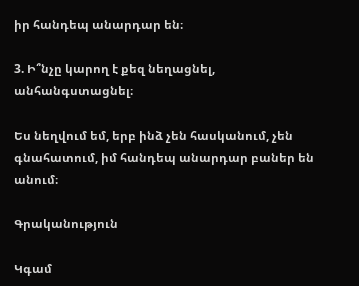իր հանդեպ անարդար են։

3. Ի՞նչը կարող է քեզ նեղացնել, անհանգստացնել։

Ես նեղվում եմ, երբ ինձ չեն հասկանում, չեն գնահատում, իմ հանդեպ անարդար բաներ են անում։

Գրականություն

Կգամ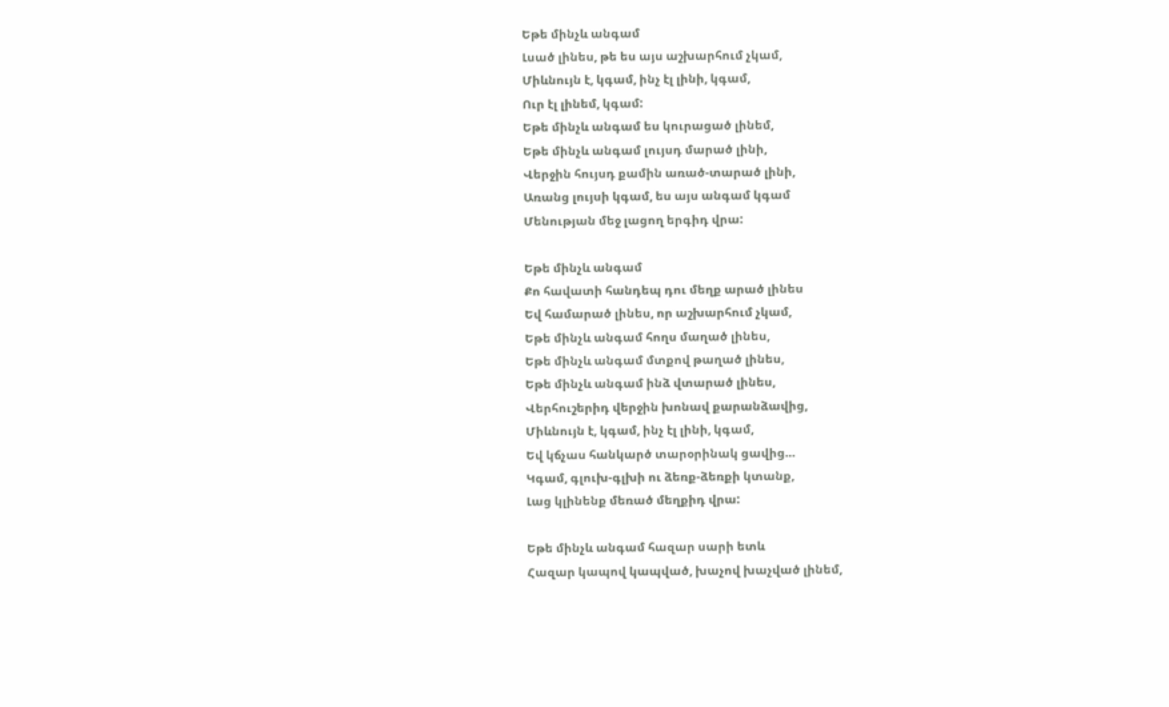Եթե մինչև անգամ
Լսած լինես, թե ես այս աշխարհում չկամ,
Միևնույն է, կգամ, ինչ էլ լինի, կգամ,
Ուր էլ լինեմ, կգամ:
Եթե մինչև անգամ ես կուրացած լինեմ,
Եթե մինչև անգամ լույսդ մարած լինի,
Վերջին հույսդ քամին առած-տարած լինի,
Առանց լույսի կգամ, ես այս անգամ կգամ
Մենության մեջ լացող երգիդ վրա:

Եթե մինչև անգամ
Քո հավատի հանդեպ դու մեղք արած լինես
Եվ համարած լինես, որ աշխարհում չկամ,
Եթե մինչև անգամ հողս մաղած լինես,
Եթե մինչև անգամ մտքով թաղած լինես,
Եթե մինչև անգամ ինձ վտարած լինես,
Վերհուշերիդ վերջին խոնավ քարանձավից,
Միևնույն է, կգամ, ինչ էլ լինի, կգամ,
Եվ կճչաս հանկարծ տարօրինակ ցավից…
Կգամ, գլուխ-գլխի ու ձեռք-ձեռքի կտանք,
Լաց կլինենք մեռած մեղքիդ վրա:

Եթե մինչև անգամ հազար սարի ետև
Հազար կապով կապված, խաչով խաչված լինեմ,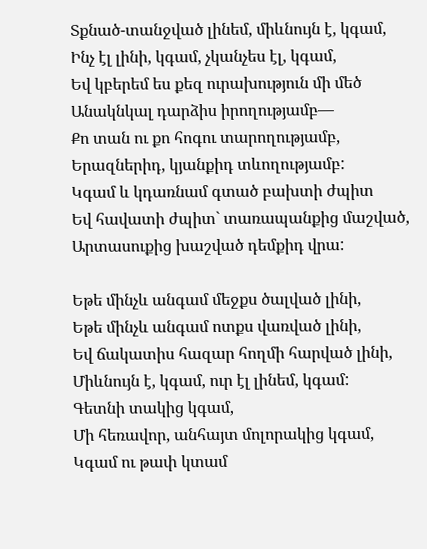Տքնած-տանջված լինեմ, միևնույն է, կգամ,
Ինչ էլ լինի, կգամ, չկանչես էլ, կգամ,
Եվ կբերեմ ես քեզ ուրախություն մի մեծ
Անակնկալ դարձիս իրողությամբ—
Քո տան ու քո հոգու տարողությամբ,
Երազներիդ, կյանքիդ տևողությամբ:
Կգամ և կդառնամ գտած բախտի ժպիտ
Եվ հավատի ժպիտ` տառապանքից մաշված,
Արտասուքից խաշված դեմքիդ վրա:

Եթե մինչև անգամ մեջքս ծալված լինի,
Եթե մինչև անգամ ոտքս վառված լինի,
Եվ ճակատիս հազար հողմի հարված լինի,
Միևնույն է, կգամ, ուր էլ լինեմ, կգամ:
Գետնի տակից կգամ,
Մի հեռավոր, անհայտ մոլորակից կգամ,
Կգամ ու թափ կտամ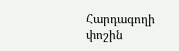Հարդագողի փոշին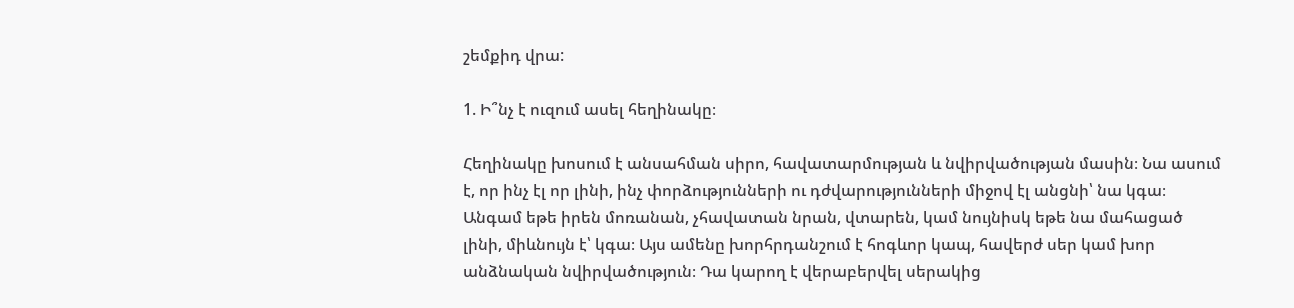շեմքիդ վրա:

1. Ի՞նչ է ուզում ասել հեղինակը։

Հեղինակը խոսում է անսահման սիրո, հավատարմության և նվիրվածության մասին։ Նա ասում է, որ ինչ էլ որ լինի, ինչ փորձությունների ու դժվարությունների միջով էլ անցնի՝ նա կգա։ Անգամ եթե իրեն մոռանան, չհավատան նրան, վտարեն, կամ նույնիսկ եթե նա մահացած լինի, միևնույն է՝ կգա։ Այս ամենը խորհրդանշում է հոգևոր կապ, հավերժ սեր կամ խոր անձնական նվիրվածություն։ Դա կարող է վերաբերվել սերակից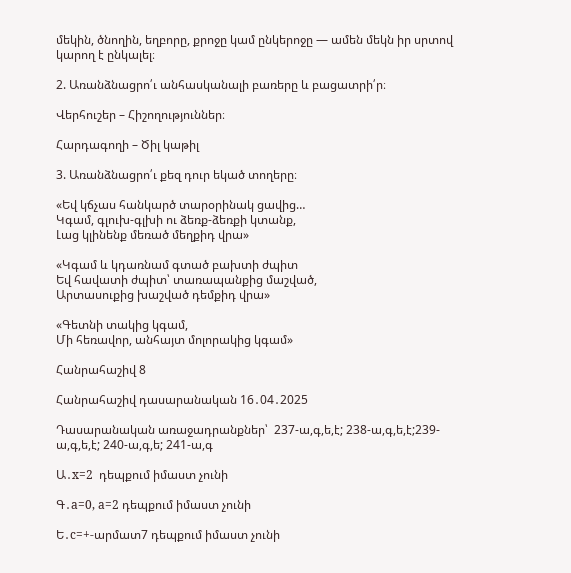մեկին, ծնողին, եղբորը, քրոջը կամ ընկերոջը — ամեն մեկն իր սրտով կարող է ընկալել։

2. Առանձնացրո՛ւ անհասկանալի բառերը և բացատրի՛ր։

Վերհուշեր – Հիշողություններ։

Հարդագողի – Ծիլ կաթիլ

3. Առանձնացրո՛ւ քեզ դուր եկած տողերը։

«Եվ կճչաս հանկարծ տարօրինակ ցավից…
Կգամ, գլուխ-գլխի ու ձեռք-ձեռքի կտանք,
Լաց կլինենք մեռած մեղքիդ վրա»

«Կգամ և կդառնամ գտած բախտի ժպիտ
Եվ հավատի ժպիտ՝ տառապանքից մաշված,
Արտասուքից խաշված դեմքիդ վրա»

«Գետնի տակից կգամ,
Մի հեռավոր, անհայտ մոլորակից կգամ»

Հանրահաշիվ 8

Հանրահաշիվ դասարանական 16․04․2025

Դասարանական առաջադրանքներ՝  237-ա,գ,ե,է; 238-ա,գ,ե,է;239-ա,գ,ե,է; 240-ա,գ,ե; 241-ա,գ

Ա․x=2  դեպքում իմաստ չունի

Գ․a=0, a=2 դեպքում իմաստ չունի

Ե․c=+-արմատ7 դեպքում իմաստ չունի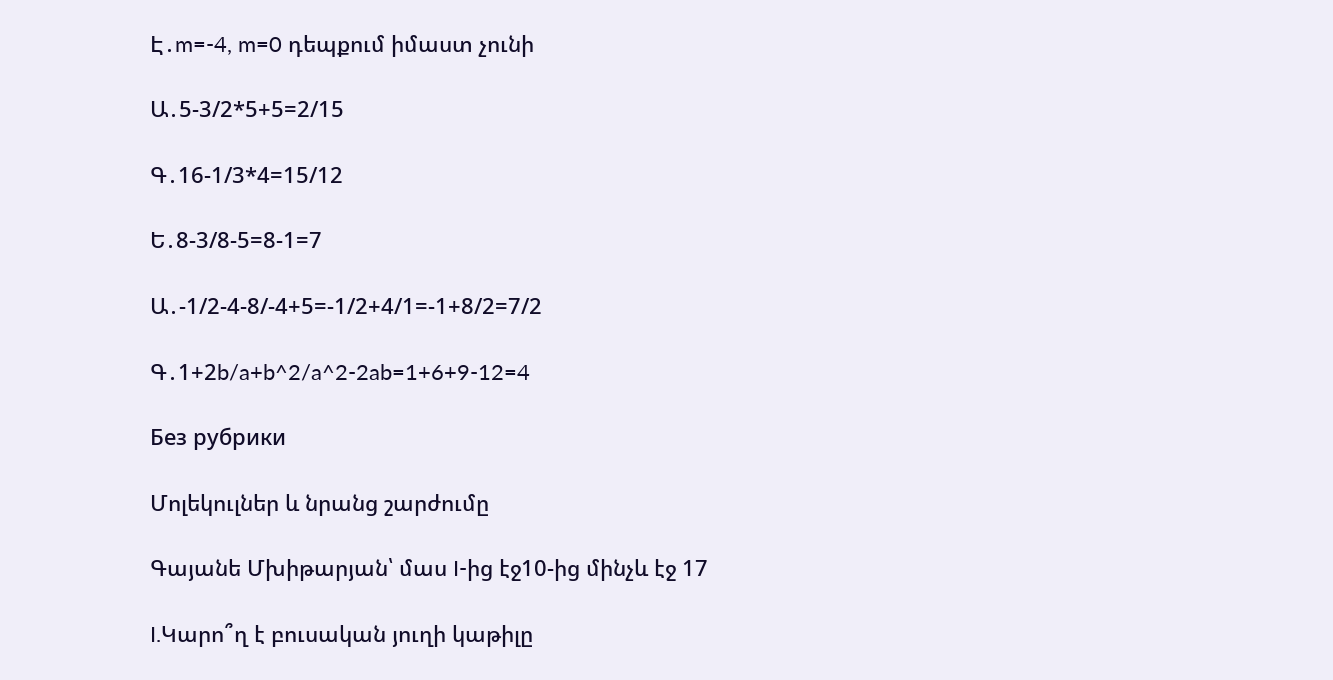Է․m=-4, m=0 դեպքում իմաստ չունի

Ա․5-3/2*5+5=2/15

Գ․16-1/3*4=15/12

Ե․8-3/8-5=8-1=7

Ա․-1/2-4-8/-4+5=-1/2+4/1=-1+8/2=7/2

Գ․1+2b/a+b^2/a^2-2ab=1+6+9-12=4

Без рубрики

Մոլեկուլներ և նրանց շարժումը

Գայանե Մխիթարյան՝ մաս I-ից էջ10-ից մինչև էջ 17

I.Կարո՞ղ է բուսական յուղի կաթիլը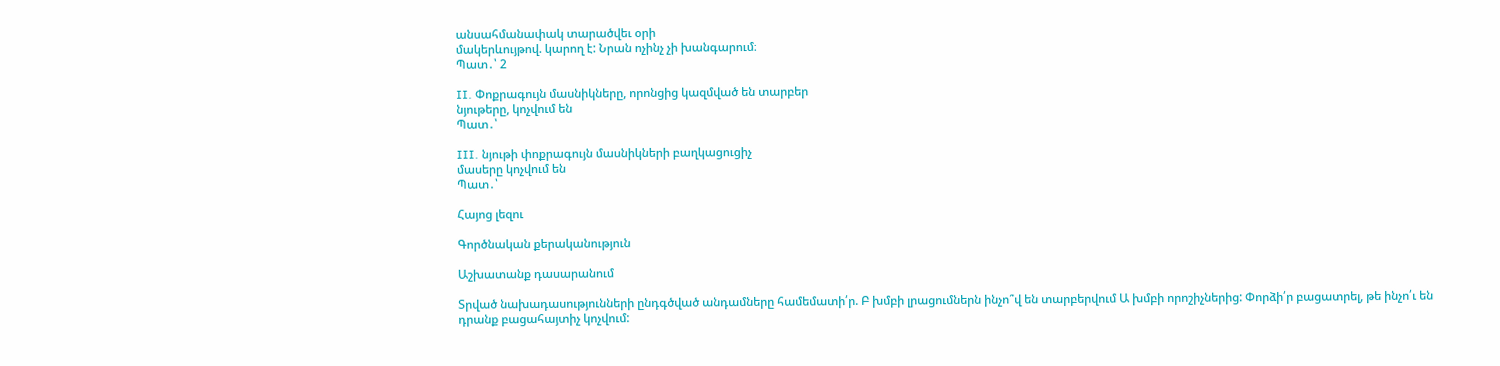անսահմանափակ տարածվեւ օրի
մակերևույթով. կարող է: Նրան ոչինչ չի խանգարում։
Պատ․՝ 2

II. Փոքրագույն մասնիկները, որոնցից կազմված են տարբեր
նյութերը, կոչվում են
Պատ․՝

III. նյութի փոքրագույն մասնիկների բաղկացուցիչ
մասերը կոչվում են
Պատ․՝

Հայոց լեզու

Գործնական քերականություն

Աշխատանք դասարանում

Տրված նախադասությունների ընդգծված անդամները համեմատի՛ր. Բ խմբի լրացումներն ինչո՞վ են տարբերվում Ա խմբի որոշիչներից: Փորձի՛ր բացատրել, թե ինչո՛ւ են դրանք բացահայտիչ կոչվում: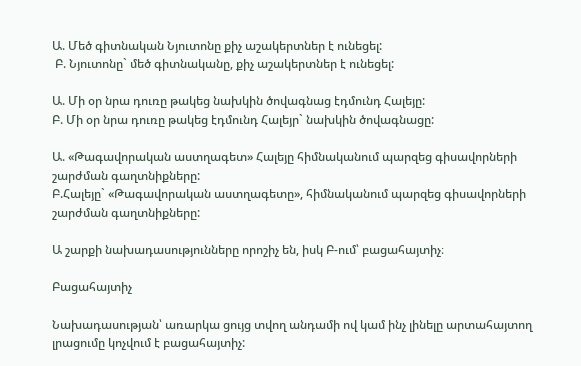Ա. Մեծ գիտնական Նյուտոնը քիչ աշակերտներ է ունեցել:
 Բ. Նյուտոնը` մեծ գիտնականը, քիչ աշակերտներ է ունեցել:

Ա. Մի օր նրա դուռը թակեց նախկին ծովագնաց էդմունդ Հալեյը:
Բ. Մի օր նրա դուռը թակեց էդմունդ Հալեյր` նախկին ծովագնացը:

Ա. «Թագավորական աստղագետ» Հալեյը հիմնականում պարզեց գիսավորների շարժման գաղտնիքները:
Բ.Հալեյը` «Թագավորական աստղագետը», հիմնականում պարզեց գիսավորների շարժման գաղտնիքները:

Ա շարքի նախադասությունները որոշիչ են, իսկ Բ-ում՝ բացահայտիչ։

Բացահայտիչ

Նախադասության՝ առարկա ցույց տվող անդամի ով կամ ինչ լինելը արտահայտող լրացումը կոչվում է բացահայտիչ: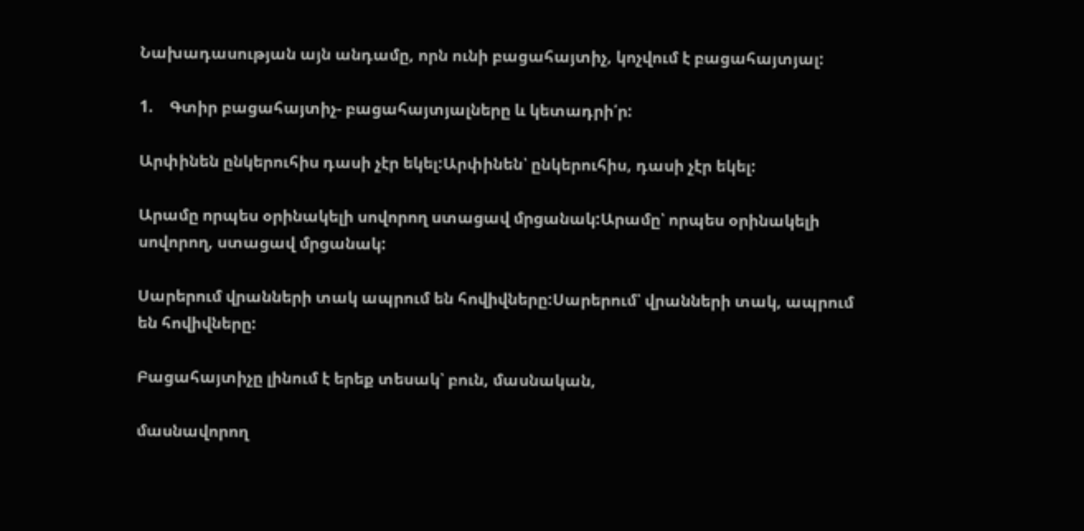Նախադասության այն անդամը, որն ունի բացահայտիչ, կոչվում է բացահայտյալ:

1.    Գտիր բացահայտիչ- բացահայտյալները և կետադրի՛ր:

Արփինեն ընկերուհիս դասի չէր եկել:Արփինեն՝ ընկերուհիս, դասի չէր եկել:

Արամը որպես օրինակելի սովորող ստացավ մրցանակ:Արամը՝ որպես օրինակելի սովորող, ստացավ մրցանակ:

Սարերում վրանների տակ ապրում են հովիվները:Սարերում՝ վրանների տակ, ապրում են հովիվները:

Բացահայտիչը լինում է երեք տեսակ՝ բուն, մասնական,

մասնավորող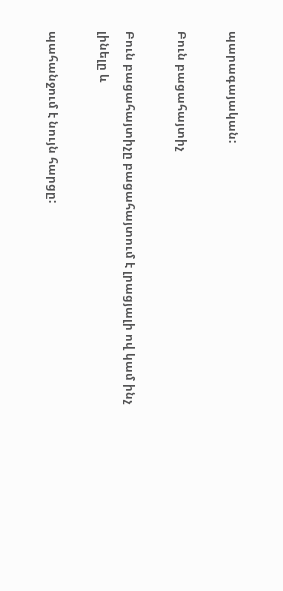պարագայական:

Բուն բացահայտիչ

Բուն բացահայտիչը բացահայտում է լրացյալի ով կամ ինչ լինելը և

պահանջում է նույն հարցը: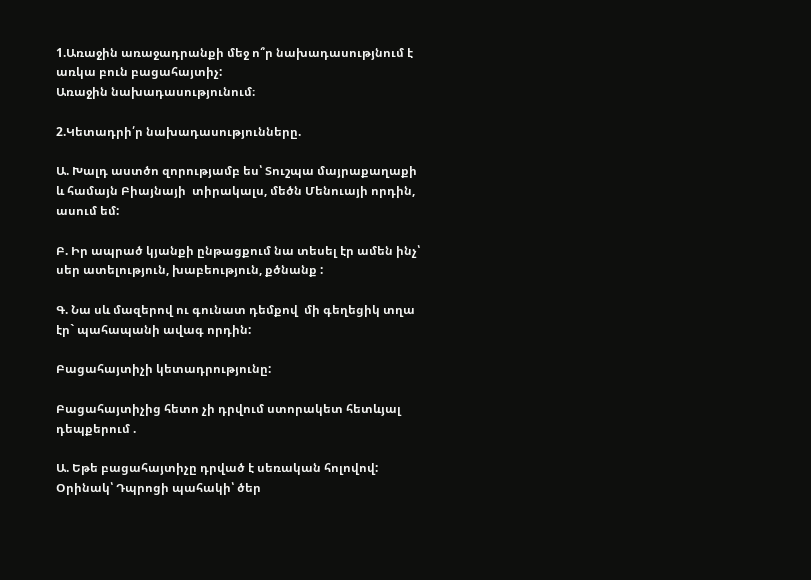1.Առաջին առաջադրանքի մեջ ո՞ր նախադասությնում է առկա բուն բացահայտիչ:
Առաջին նախադասությունում։

2.Կետադրի՛ր նախադասությունները.

Ա. Խալդ աստծո զորությամբ ես՝ Տուշպա մայրաքաղաքի և համայն Բիայնայի  տիրակալս, մեծն Մենուայի որդին, ասում եմ:

Բ. Իր ապրած կյանքի ընթացքում նա տեսել էր ամեն ինչ՝ սեր ատելություն, խաբեություն, քծնանք :

Գ. Նա սև մազերով ու գունատ դեմքով  մի գեղեցիկ տղա էր` պահապանի ավագ որդին:

Բացահայտիչի կետադրությունը:

Բացահայտիչից հետո չի դրվում ստորակետ հետևյալ դեպքերում .

Ա. Եթե բացահայտիչը դրված է սեռական հոլովով: Օրինակ՝ Դպրոցի պահակի՝ ծեր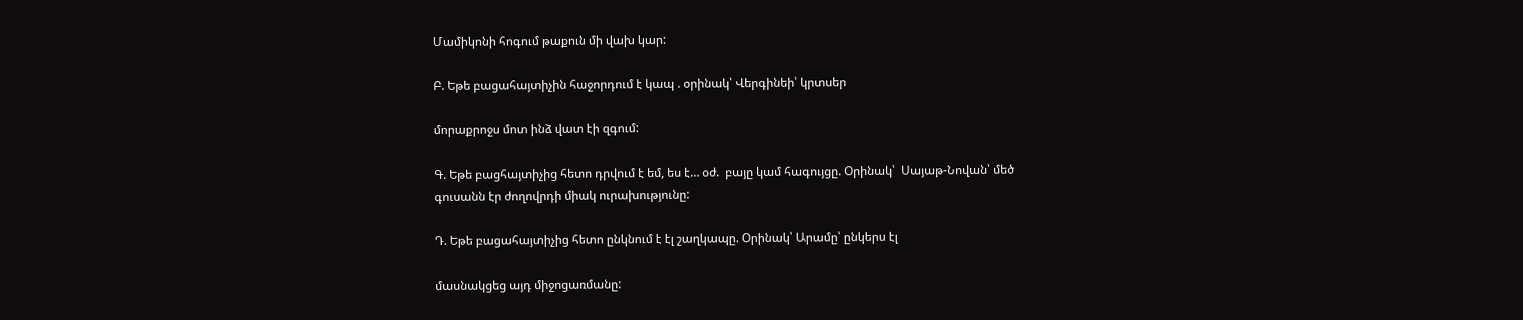Մամիկոնի հոգում թաքուն մի վախ կար:

Բ. Եթե բացահայտիչին հաջորդում է կապ . օրինակ՝ Վերգինեի՝ կրտսեր

մորաքրոջս մոտ ինձ վատ էի զգում:

Գ. Եթե բացհայտիչից հետո դրվում է եմ, ես է… օժ.  բայը կամ հագույցը. Օրինակ՝  Սայաթ-Նովան՝ մեծ գուսանն էր ժողովրդի միակ ուրախությունը:

Դ. Եթե բացահայտիչից հետո ընկնում է էլ շաղկապը. Օրինակ՝ Արամը՝ ընկերս էլ

մասնակցեց այդ միջոցառմանը: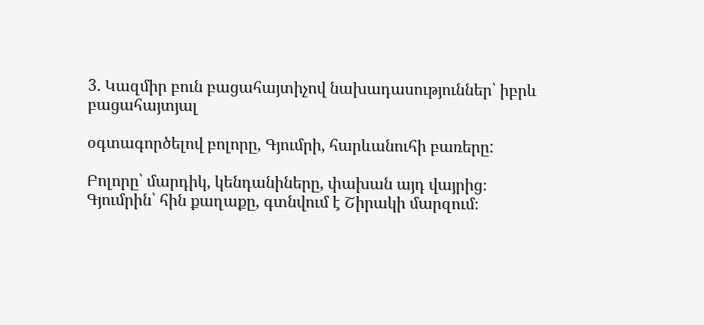3. Կազմիր բուն բացահայտիչով նախադասություններ՝ իբրև բացահայտյալ

օգտագործելով բոլորը, Գյումրի, հարևանուհի բառերը:

Բոլորը՝ մարդիկ, կենդանիները, փախան այդ վայրից։
Գյումրին՝ հին քաղաքը, գտնվում է Շիրակի մարզում։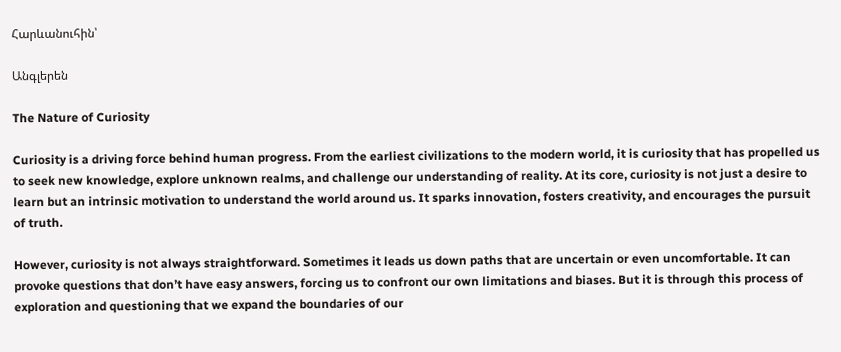Հարևանուհին՝

Անգլերեն

The Nature of Curiosity

Curiosity is a driving force behind human progress. From the earliest civilizations to the modern world, it is curiosity that has propelled us to seek new knowledge, explore unknown realms, and challenge our understanding of reality. At its core, curiosity is not just a desire to learn but an intrinsic motivation to understand the world around us. It sparks innovation, fosters creativity, and encourages the pursuit of truth.

However, curiosity is not always straightforward. Sometimes it leads us down paths that are uncertain or even uncomfortable. It can provoke questions that don’t have easy answers, forcing us to confront our own limitations and biases. But it is through this process of exploration and questioning that we expand the boundaries of our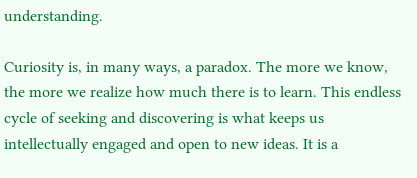understanding.

Curiosity is, in many ways, a paradox. The more we know, the more we realize how much there is to learn. This endless cycle of seeking and discovering is what keeps us intellectually engaged and open to new ideas. It is a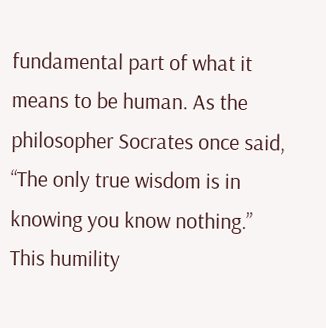fundamental part of what it means to be human. As the philosopher Socrates once said, “The only true wisdom is in knowing you know nothing.” This humility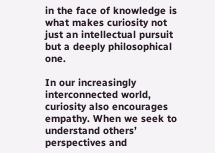in the face of knowledge is what makes curiosity not just an intellectual pursuit but a deeply philosophical one.

In our increasingly interconnected world, curiosity also encourages empathy. When we seek to understand others’ perspectives and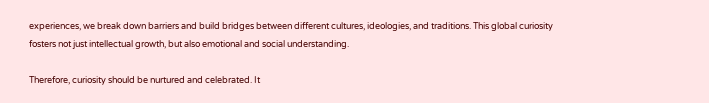experiences, we break down barriers and build bridges between different cultures, ideologies, and traditions. This global curiosity fosters not just intellectual growth, but also emotional and social understanding.

Therefore, curiosity should be nurtured and celebrated. It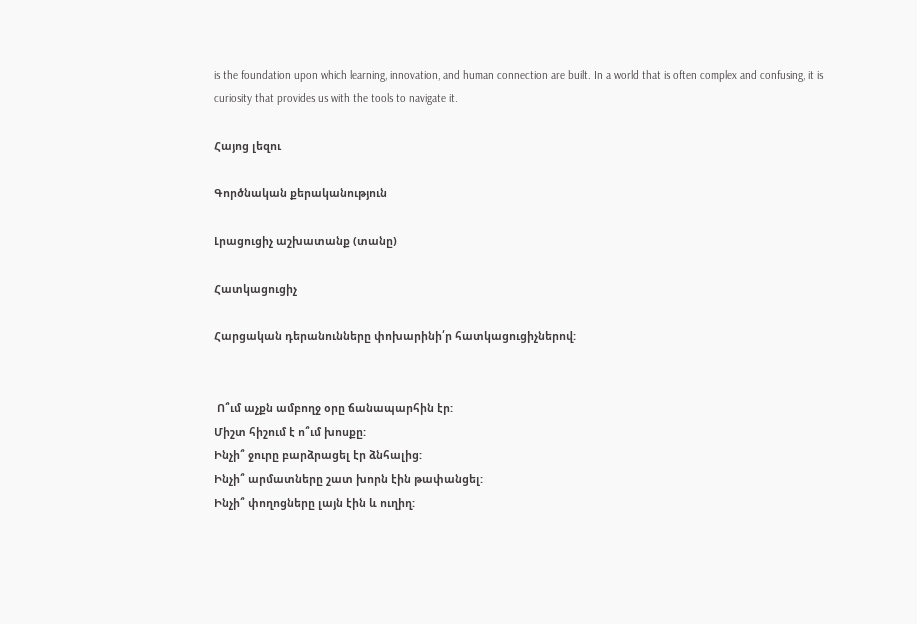is the foundation upon which learning, innovation, and human connection are built. In a world that is often complex and confusing, it is curiosity that provides us with the tools to navigate it.

Հայոց լեզու

Գործնական քերականություն

Լրացուցիչ աշխատանք (տանը)

Հատկացուցիչ

Հարցական դերանունները փոխարինի՛ր հատկացուցիչներով:


 Ո՞ւմ աչքն ամբողջ օրը ճանապարհին էր:
Միշտ հիշում է ո՞ւմ խոսքը:
Ինչի՞ ջուրը բարձրացել էր ձնհալից:
Ինչի՞ արմատները շատ խորն էին թափանցել:
Ինչի՞ փողոցները լայն էին և ուղիղ: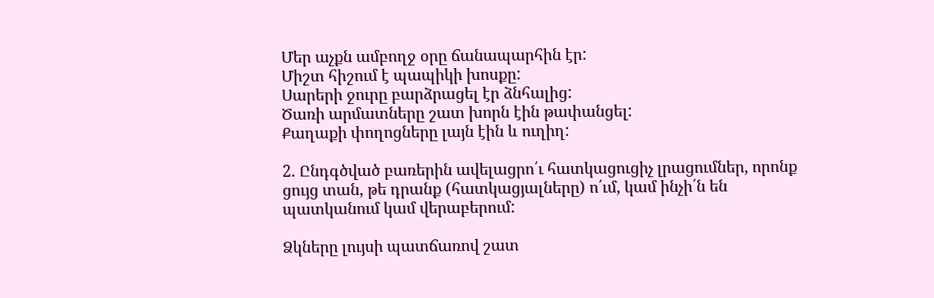Մեր աչքն ամբողջ օրը ճանապարհին էր:
Միշտ հիշում է պապիկի խոսքը:
Սարերի ջուրը բարձրացել էր ձնհալից:
Ծառի արմատները շատ խորն էին թափանցել:
Քաղաքի փողոցները լայն էին և ուղիղ:

2. Ընդգծված բառերին ավելացրո՛ւ հատկացուցիչ լրացումներ, որոնք ցույց տան, թե դրանք (հատկացյալները) ո՛ւմ, կամ ինչի՛ն են պատկանում կամ վերաբերում:

Ձկները լույսի պատճառով շատ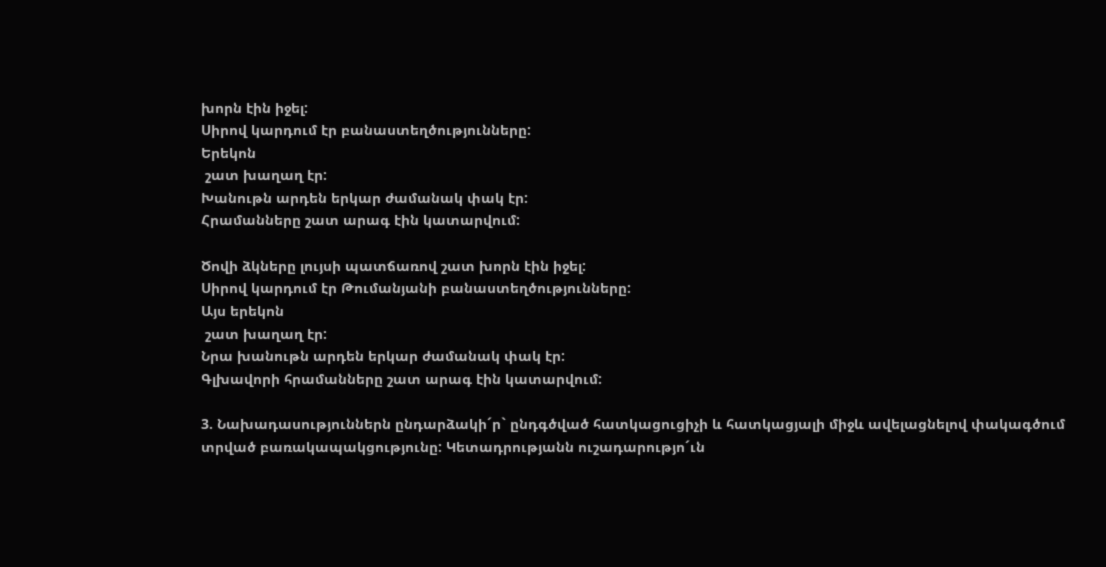խորն էին իջել:
Սիրով կարդում էր բանաստեղծությունները:
Երեկոն
 շատ խաղաղ էր:
Խանութն արդեն երկար ժամանակ փակ էր:
Հրամանները շատ արագ էին կատարվում:

Ծովի ձկները լույսի պատճառով շատ խորն էին իջել:
Սիրով կարդում էր Թումանյանի բանաստեղծությունները:
Այս երեկոն
 շատ խաղաղ էր:
Նրա խանութն արդեն երկար ժամանակ փակ էր:
Գլխավորի հրամանները շատ արագ էին կատարվում:

3. Նախադասություններն ընդարձակի´ր` ընդգծված հատկացուցիչի և հատկացյալի միջև ավելացնելով փակագծում տրված բառակապակցությունը: Կետադրությանն ուշադարությո´ւն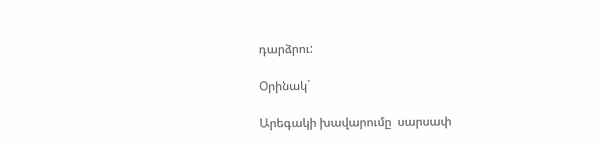դարձրու:

Օրինակ`

Արեգակի խավարումը  սարսափ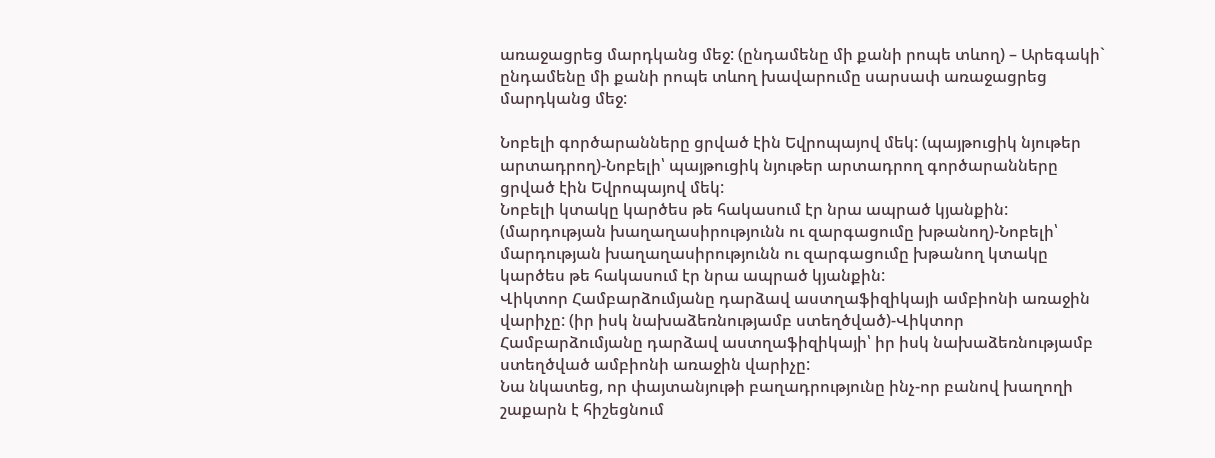առաջացրեց մարդկանց մեջ: (ընդամենը մի քանի րոպե տևող) – Արեգակի` ընդամենը մի քանի րոպե տևող խավարումը սարսափ առաջացրեց մարդկանց մեջ:

Նոբելի գործարանները ցրված էին Եվրոպայով մեկ: (պայթուցիկ նյութեր արտադրող)-Նոբելի՝ պայթուցիկ նյութեր արտադրող գործարանները ցրված էին Եվրոպայով մեկ:
Նոբելի կտակը կարծես թե հակասում էր նրա ապրած կյանքին: (մարդության խաղաղասիրությունն ու զարգացումը խթանող)-Նոբելի՝ մարդության խաղաղասիրությունն ու զարգացումը խթանող կտակը կարծես թե հակասում էր նրա ապրած կյանքին:
Վիկտոր Համբարձումյանը դարձավ աստղաֆիզիկայի ամբիոնի առաջին վարիչը: (իր իսկ նախաձեռնությամբ ստեղծված)-Վիկտոր Համբարձումյանը դարձավ աստղաֆիզիկայի՝ իր իսկ նախաձեռնությամբ ստեղծված ամբիոնի առաջին վարիչը:
Նա նկատեց, որ փայտանյութի բաղադրությունը ինչ-որ բանով խաղողի շաքարն է հիշեցնում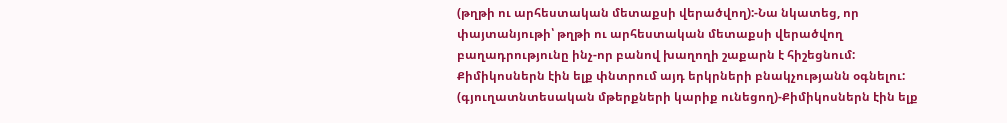(թղթի ու արհեստական մետաքսի վերածվող):-Նա նկատեց, որ փայտանյութի՝ թղթի ու արհեստական մետաքսի վերածվող բաղադրությունը ինչ-որ բանով խաղողի շաքարն է հիշեցնում:
Քիմիկոսներն էին ելք փնտրում այդ երկրների բնակչությանն օգնելու: (գյուղատնտեսական մթերքների կարիք ունեցող)-Քիմիկոսներն էին ելք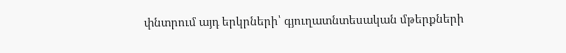փնտրում այդ երկրների՝ գյուղատնտեսական մթերքների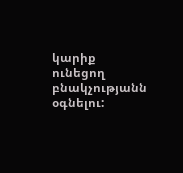կարիք ունեցող բնակչությանն օգնելու: